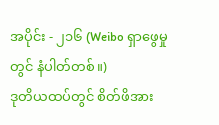အပိုင်း - ၂၁၆ (Weibo ရှာဖွေမှုတွင် နံပါတ်တစ်။)
ဒုတိယထပ်တွင် စိတ်ဖိအား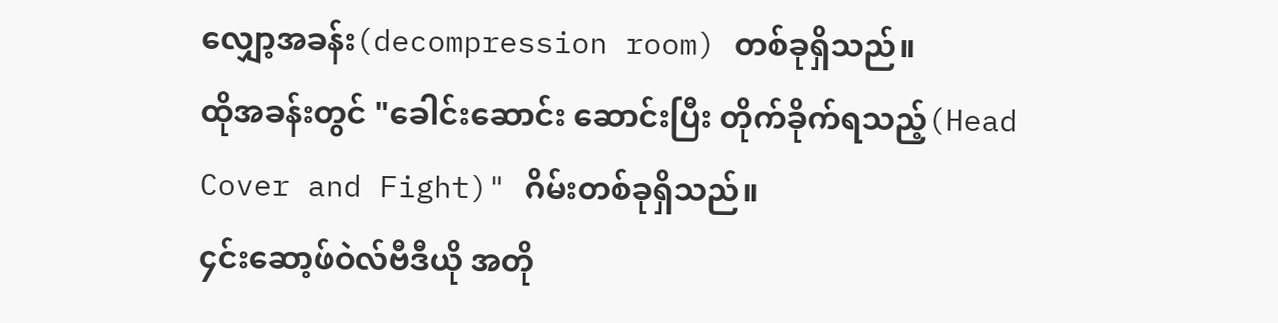လျှော့အခန်း(decompression room) တစ်ခုရှိသည်။
ထိုအခန်းတွင် "ခေါင်းဆောင်း ဆောင်းပြီး တိုက်ခိုက်ရသည့်(Head Cover and Fight)" ဂိမ်းတစ်ခုရှိသည်။
၄င်းဆော့ဖ်ဝဲလ်ဗီဒီယို အတို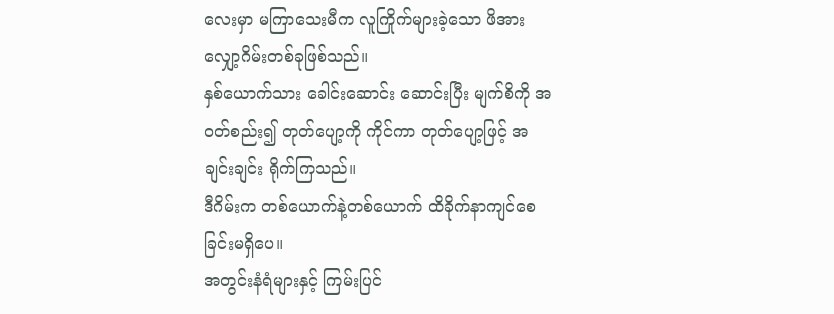လေးမှာ မကြာသေးမီက လူကြိုက်များခဲ့သော ဖိအားလျှော့ဂိမ်းတစ်ခုဖြစ်သည်။
နှစ်ယောက်သား ခေါင်းဆောင်း ဆောင်းပြီး မျက်စိကို အဝတ်စည်း၍ တုတ်ပျော့ကို ကိုင်ကာ တုတ်ပျော့ဖြင့် အချင်းချင်း ရိုက်ကြသည်။
ဒီဂိမ်းက တစ်ယောက်နဲ့တစ်ယောက် ထိခိုက်နာကျင်စေခြင်းမရှိပေ။
အတွင်းနံရံများနှင့် ကြမ်းပြင်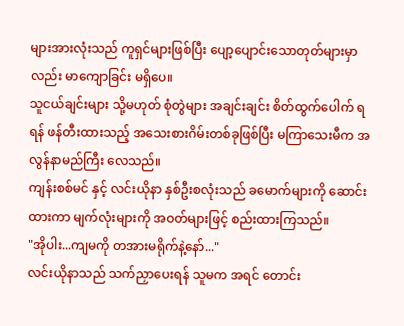များအားလုံးသည် ကူရှင်များဖြစ်ပြီး ပျော့ပျောင်းသောတုတ်များမှာလည်း မာကျောခြင်း မရှိပေ။
သူငယ်ချင်းများ သို့မဟုတ် စုံတွဲများ အချင်းချင်း စိတ်ထွက်ပေါက် ရရန် ဖန်တီးထားသည့် အသေးစားဂိမ်းတစ်ခုဖြစ်ပြီး မကြာသေးမီက အလွန်နာမည်ကြီး လေသည်။
ကျန်းစစ်မင် နှင့် လင်းယိုနာ နှစ်ဦးစလုံးသည် ခမောက်များကို ဆောင်းထားကာ မျက်လုံးများကို အဝတ်များဖြင့် စည်းထားကြသည်။
"အိုပါး...ကျမကို တအားမရိုက်နဲ့နော်..."
လင်းယိုနာသည် သက်ညှာပေးရန် သူမက အရင် တောင်း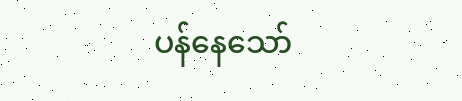ပန်နေသော်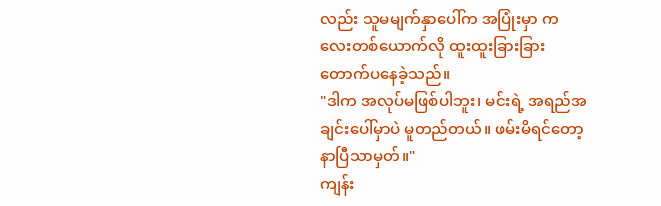လည်း သူမမျက်နှာပေါ်က အပြုံးမှာ ကလေးတစ်ယောက်လို ထူးထူးခြားခြား တောက်ပနေခဲ့သည်။
"ဒါက အလုပ်မဖြစ်ပါဘူး၊ မင်းရဲ့ အရည်အချင်းပေါ်မှာပဲ မူတည်တယ်။ ဖမ်းမိရင်တော့ နာပြီသာမှတ်။"
ကျန်း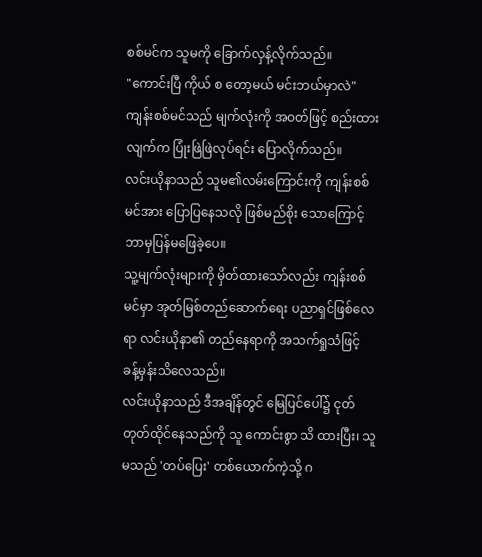စစ်မင်က သူမကို ခြောက်လှန့်လိုက်သည်။
"ကောင်းပြီ ကိုယ် စ တော့မယ် မင်းဘယ်မှာလဲ"
ကျန်းစစ်မင်သည် မျက်လုံးကို အဝတ်ဖြင့် စည်းထားလျက်က ပြုံးဖြဲဖြဲလုပ်ရင်း ပြောလိုက်သည်။
လင်းယိုနာသည် သူမ၏လမ်းကြောင်းကို ကျန်းစစ်မင်အား ပြောပြနေသလို ဖြစ်မည်စိုး သောကြောင့် ဘာမှပြန်မဖြေခဲ့ပေ။
သူ့မျက်လုံးများကို မှိတ်ထားသော်လည်း ကျန်းစစ်မင်မှာ အုတ်မြစ်တည်ဆောက်ရေး ပညာရှင်ဖြစ်လေရာ လင်းယိုနာ၏ တည်နေရာကို အသက်ရှုသံဖြင့် ခန့်မှန်းသိလေသည်။
လင်းယိုနာသည် ဒီအချိန်တွင် မြေပြင်ပေါ်၌ ငုတ်တုတ်ထိုင်နေသည်ကို သူ ကောင်းစွာ သိ ထားပြီး၊ သူမသည် 'တပ်ပြေး' တစ်ယောက်ကဲ့သို့ ဂ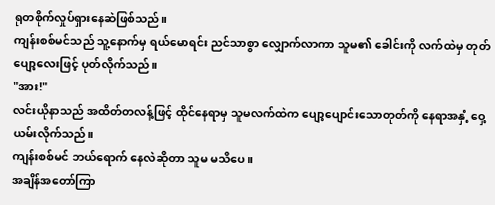ရုတစိုက်လှုပ်ရှားနေဆဲဖြစ်သည်။
ကျန်းစစ်မင်သည် သူ့နောက်မှ ရယ်မောရင်း ညင်သာစွာ လျှောက်လာကာ သူမ၏ ခေါင်းကို လက်ထဲမှ တုတ်ပျော့လေးဖြင့် ပုတ်လိုက်သည်။
"အား!"
လင်းယိုနာသည် အထိတ်တလန့်ဖြင့် ထိုင်နေရာမှ သူမလက်ထဲက ပျော့ပျောင်းသောတုတ်ကို နေရာအနှံ့ ဝှေ့ယမ်းလိုက်သည်။
ကျန်းစစ်မင် ဘယ်ရောက် နေလဲဆိုတာ သူမ မသိပေ။
အချိန်အတော်ကြာ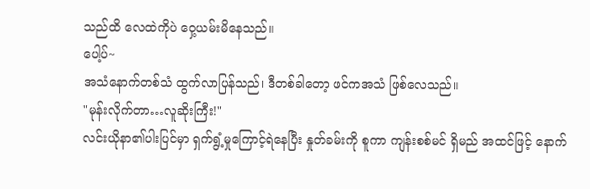သည်ထိ လေထဲကိုပဲ ဝှေ့ယမ်းမိနေသည်။
ပေါ့ပ်~
အသံနောက်တစ်သံ ထွက်လာပြန်သည်၊ ဒီတစ်ခါတော့ ဖင်ကအသံ ဖြစ်လေသည်။
"မုန်းလိုက်တာ…လူဆိုးကြီး!"
လင်းယိုနာ၏ပါးပြင်မှာ ရှက်ရွံ့မှုကြောင့်ရဲနေပြီး နှုတ်ခမ်းကို စူကာ ကျန်းစစ်မင် ရှိမည် အထင်ဖြင့် နောက်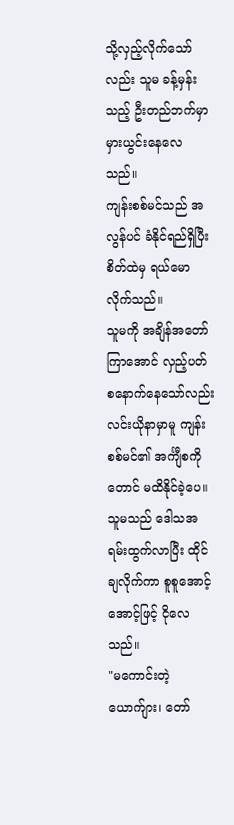သို့လှည့်လိုက်သော်လည်း သူမ ခန့်မှန်းသည့် ဦးတည်ဘက်မှာ မှားယွင်းနေလေသည်။
ကျန်းစစ်မင်သည် အလွန်ပင် ခံနိုင်ရည်ရှိပြီး စိတ်ထဲမှ ရယ်မောလိုက်သည်။
သူမကို အချိန်အတော်ကြာအောင် လှည့်ပတ် စနောက်နေသော်လည်း လင်းယိုနာမှာမူ ကျန်းစစ်မင်၏ အင်္ကျီစကိုတောင် မထိနိုင်ခဲ့ပေ။
သူမသည် ဒေါသအရမ်းထွက်လာပြီး ထိုင်ချလိုက်ကာ စူစူအောင့်အောင့်ဖြင့် ငိုလေသည်။
"မကောင်းတဲ့ ယောက်ျား၊ တော်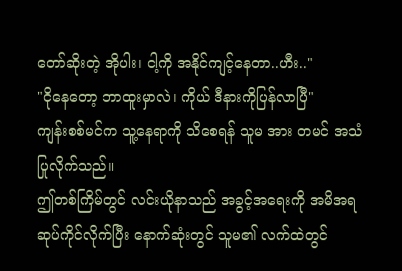တော်ဆိုးတဲ့ အိုပါး၊ ငါ့ကို အနိုင်ကျင့်နေတာ..ဟီး.."
"ငိုနေတော့ ဘာထူးမှာလဲ၊ ကိုယ် ဒီနားကိုပြန်လာပြီ"
ကျန်းစစ်မင်က သူ့နေရာကို သိစေရန် သူမ အား တမင် အသံပြုလိုက်သည်။
ဤတစ်ကြိမ်တွင် လင်းယိုနာသည် အခွင့်အရေးကို အမိအရ ဆုပ်ကိုင်လိုက်ပြီး နောက်ဆုံးတွင် သူမ၏ လက်ထဲတွင်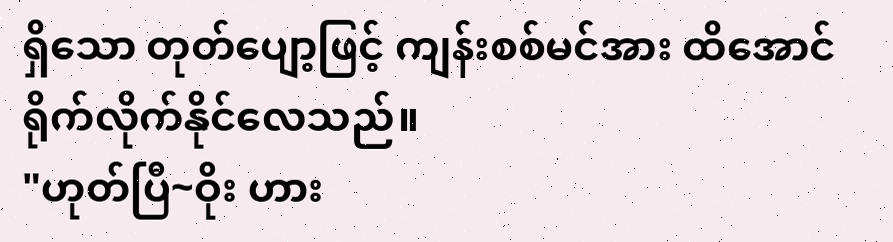ရှိသော တုတ်ပျော့ဖြင့် ကျန်းစစ်မင်အား ထိအောင် ရိုက်လိုက်နိုင်လေသည်။
"ဟုတ်ပြီ~ဝိုး ဟား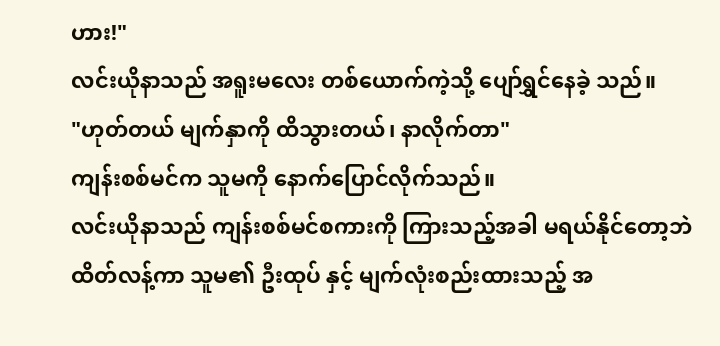ဟား!"
လင်းယိုနာသည် အရူးမလေး တစ်ယောက်ကဲ့သို့ ပျော်ရွှင်နေခဲ့ သည်။
"ဟုတ်တယ် မျက်နှာကို ထိသွားတယ်၊ နာလိုက်တာ"
ကျန်းစစ်မင်က သူမကို နောက်ပြောင်လိုက်သည်။
လင်းယိုနာသည် ကျန်းစစ်မင်စကားကို ကြားသည့်အခါ မရယ်နိုင်တော့ဘဲ ထိတ်လန့်ကာ သူမ၏ ဦးထုပ် နှင့် မျက်လုံးစည်းထားသည့် အ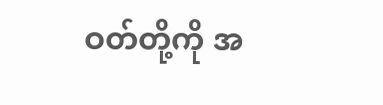ဝတ်တို့ကို အ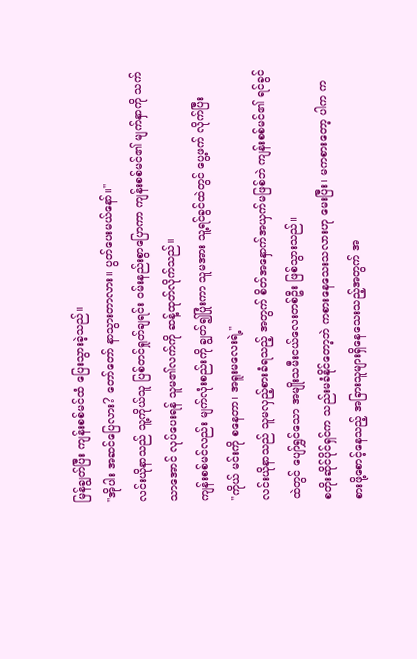မြန်ချွတ်ပြီး ကျန်းစစ်မင်ထံ ပြေးသွားခဲ့သည်။
"အိုပါး အဆင်ပြေလား? တော်တော် နာသွားတာလား။ ပွတ်ပေးမယ်နော်။"
လင်းယိုနာသည် သူ့ကိုယ်သူ ပြစ်တင်ရှုတ်ချရင်း ဝမ်းနည်းစွာပြောကာ ကျန်းစစ်မင်၏ မျက်နှာကို သက်သာအောင် လုပ်ပေးရန် သူမ၏လက်ကို ဆန့်ထုတ်လိုက်သည်။
ကျန်းစစ်မင်လည်း မျက်လုံးစည်းကို ချွတ်၍ပြုံးကာ သူမအား သူ့ရင်ခွင်ထဲတွင် ပွေ့ဖက် လိုက်ပြီး
"ကိုယ် မင်းကို စနေတာ၊ အရူးမလေးရဲ့"
လင်းယိုနာသည် သူမလှည့်စားခံရသည့် အတွက် စိတ်အနှောက်အယှက်မဖြစ်ဘဲ ကျန်းစစ်မင်၏ ရင်ခွင်ထဲတွင် ပျော်ရွှင်သော အမျိုးသမီးငယ်လေးတစ်ဦး ဖြစ်သွားသည်။
စတိုးဆိုင်ပိုင်ရှင်က သည်းမခံနိုင်တော့ဘဲ ကစားနေသေးသလားဟု မေးပြီး၊ မကစားတော့ ပါက ကစားဖို့စောင့်နေသည့် အခြားသူများရှိနေသေးသည့်အတွက် အ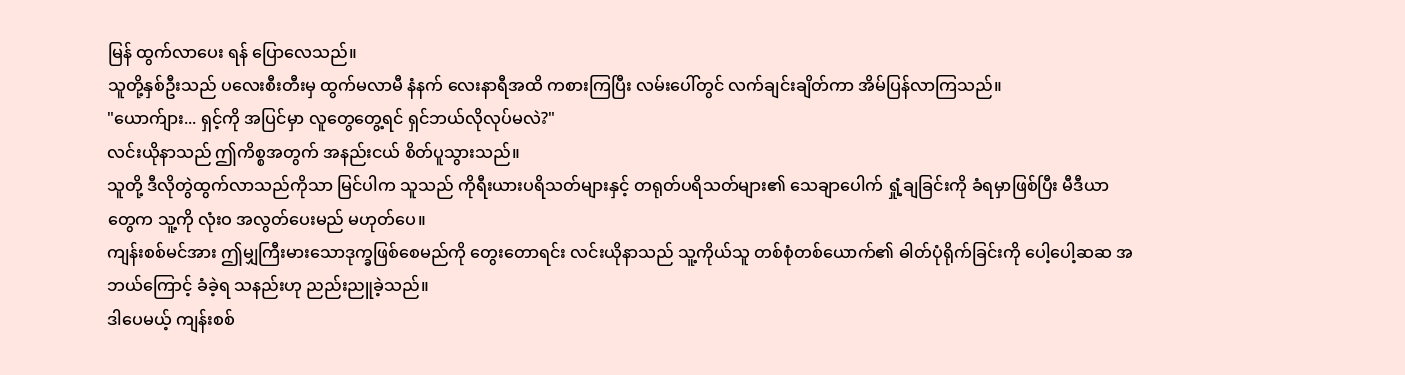မြန် ထွက်လာပေး ရန် ပြောလေသည်။
သူတို့နှစ်ဦးသည် ပလေးစီးတီးမှ ထွက်မလာမီ နံနက် လေးနာရီအထိ ကစားကြပြီး လမ်းပေါ်တွင် လက်ချင်းချိတ်ကာ အိမ်ပြန်လာကြသည်။
"ယောက်ျား... ရှင့်ကို အပြင်မှာ လူတွေတွေ့ရင် ရှင်ဘယ်လိုလုပ်မလဲ?"
လင်းယိုနာသည် ဤကိစ္စအတွက် အနည်းငယ် စိတ်ပူသွားသည်။
သူတို့ ဒီလိုတွဲထွက်လာသည်ကိုသာ မြင်ပါက သူသည် ကိုရီးယားပရိသတ်များနှင့် တရုတ်ပရိသတ်များ၏ သေချာပေါက် ရှုံ့ချခြင်းကို ခံရမှာဖြစ်ပြီး မီဒီယာတွေက သူ့ကို လုံးဝ အလွတ်ပေးမည် မဟုတ်ပေ။
ကျန်းစစ်မင်အား ဤမျှကြီးမားသောဒုက္ခဖြစ်စေမည်ကို တွေးတောရင်း လင်းယိုနာသည် သူ့ကိုယ်သူ တစ်စုံတစ်ယောက်၏ ဓါတ်ပုံရိုက်ခြင်းကို ပေါ့ပေါ့ဆဆ အဘယ်ကြောင့် ခံခဲ့ရ သနည်းဟု ညည်းညူခဲ့သည်။
ဒါပေမယ့် ကျန်းစစ်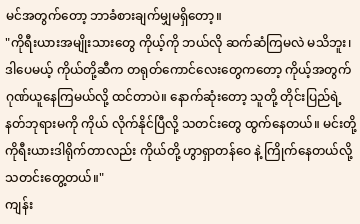မင်အတွက်တော့ ဘာခံစားချက်မျှမရှိတော့။
"ကိုရီးယားအမျိုးသားတွေ ကိုယ့်ကို ဘယ်လို ဆက်ဆံကြမလဲ မသိဘူး၊ ဒါပေမယ့် ကိုယ်တို့ဆီက တရုတ်ကောင်လေးတွေကတော့ ကိုယ့်အတွက် ဂုဏ်ယူနေကြမယ်လို့ ထင်တာပဲ။ နောက်ဆုံးတော့ သူတို့ တိုင်းပြည်ရဲ့ နတ်ဘုရားမကို ကိုယ် လိုက်နိုင်ပြီလို့ သတင်းတွေ ထွက်နေတယ်။ မင်းတို့ ကိုရီးယားဒါရိုက်တာလည်း ကိုယ်တို့ ဟွာရှာတန်ဝေ နဲ့ ကြိုက်နေတယ်လို့ သတင်းတွေ့တယ်။"
ကျန်း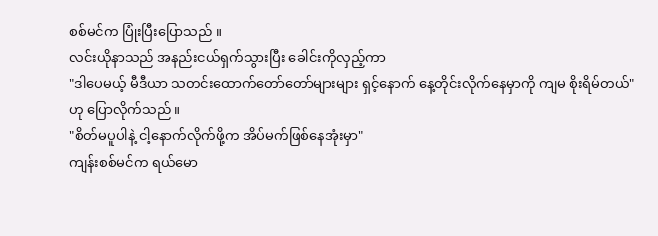စစ်မင်က ပြုံးပြီးပြောသည် ။
လင်းယိုနာသည် အနည်းငယ်ရှက်သွားပြီး ခေါင်းကိုလှည့်ကာ
"ဒါပေမယ့် မီဒီယာ သတင်းထောက်တော်တော်များများ ရှင့်နောက် နေ့တိုင်းလိုက်နေမှာကို ကျမ စိုးရိမ်တယ်"
ဟု ပြောလိုက်သည်။
"စိတ်မပူပါနဲ့ ငါ့နောက်လိုက်ဖို့က အိပ်မက်ဖြစ်နေအုံးမှာ"
ကျန်းစစ်မင်က ရယ်မော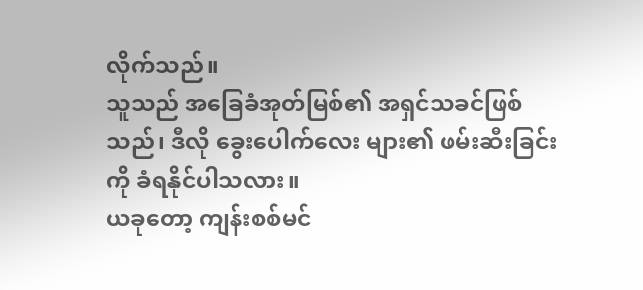လိုက်သည်။
သူသည် အခြေခံအုတ်မြစ်၏ အရှင်သခင်ဖြစ်သည်၊ ဒီလို ခွေးပေါက်လေး များ၏ ဖမ်းဆီးခြင်းကို ခံရနိုင်ပါသလား။
ယခုတော့ ကျန်းစစ်မင်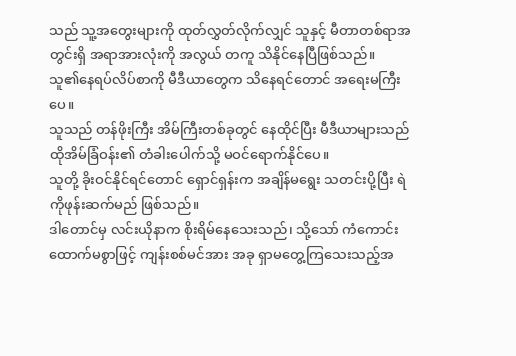သည် သူ့အတွေးများကို ထုတ်လွှတ်လိုက်လျှင် သူနှင့် မီတာတစ်ရာအတွင်းရှိ အရာအားလုံးကို အလွယ် တကူ သိနိုင်နေပြီဖြစ်သည်။
သူ၏နေရပ်လိပ်စာကို မီဒီယာတွေက သိနေရင်တောင် အရေးမကြီးပေ။
သူသည် တန်ဖိုးကြီး အိမ်ကြီးတစ်ခုတွင် နေထိုင်ပြီး မီဒီယာများသည် ထိုအိမ်ခြံဝန်း၏ တံခါးပေါက်သို့ မဝင်ရောက်နိုင်ပေ။
သူတို့ ခိုးဝင်နိုင်ရင်တောင် ရှောင်ရှန်းက အချိန်မရွေး သတင်းပို့ပြီး ရဲကိုဖုန်းဆက်မည် ဖြစ်သည်။
ဒါတောင်မှ လင်းယိုနာက စိုးရိမ်နေသေးသည်၊ သို့သော် ကံကောင်းထောက်မစွာဖြင့် ကျန်းစစ်မင်အား အခု ရှာမတွေ့ကြသေးသည့်အ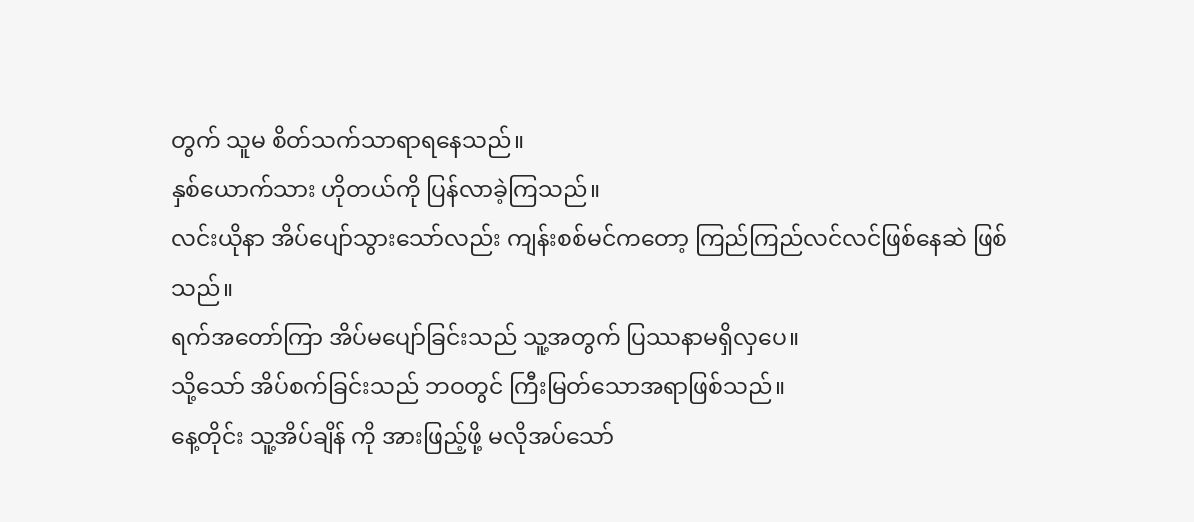တွက် သူမ စိတ်သက်သာရာရနေသည်။
နှစ်ယောက်သား ဟိုတယ်ကို ပြန်လာခဲ့ကြသည်။
လင်းယိုနာ အိပ်ပျော်သွားသော်လည်း ကျန်းစစ်မင်ကတော့ ကြည်ကြည်လင်လင်ဖြစ်နေဆဲ ဖြစ်သည်။
ရက်အတော်ကြာ အိပ်မပျော်ခြင်းသည် သူ့အတွက် ပြဿနာမရှိလှပေ။
သို့သော် အိပ်စက်ခြင်းသည် ဘဝတွင် ကြီးမြတ်သောအရာဖြစ်သည်။
နေ့တိုင်း သူ့အိပ်ချိန် ကို အားဖြည့်ဖို့ မလိုအပ်သော်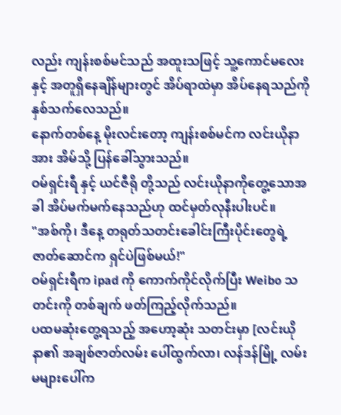လည်း ကျန်းစစ်မင်သည် အထူးသဖြင့် သူ့ကောင်မလေး နှင့် အတူရှိနေချိန်များတွင် အိပ်ရာထဲမှာ အိပ်နေရသည်ကို နှစ်သက်လေသည်။
နောက်တစ်နေ့ မိုးလင်းတော့ ကျန်းစစ်မင်က လင်းယိုနာအား အိမ်သို့ ပြန်ခေါ်သွားသည်။
ဝမ်ရှင်းရီ နှင့် ယင်ဇီရို တို့သည် လင်းယိုနာကိုတွေ့သောအခါ အိပ်မက်မက်နေသည်ဟု ထင်မှတ်လုနီးပါးပင်။
"အစ်ကို၊ ဒီနေ့ တရုတ်သတင်းခေါင်းကြီးပိုင်းတွေရဲ့ ဇာတ်ဆောင်က ရှင်ပဲဖြစ်မယ်!"
ဝမ်ရှင်းရီက ipad ကို ကောက်ကိုင်လိုက်ပြီး Weibo သတင်းကို တစ်ချက် ဖတ်ကြည့်လိုက်သည်။
ပထမဆုံးတွေ့ရသည့် အဟော့ဆုံး သတင်းမှာ [လင်းယိုနာ၏ အချစ်ဇာတ်လမ်း ပေါ်ထွက်လာ၊ လန်ဒန်မြို့ လမ်းမများပေါ်က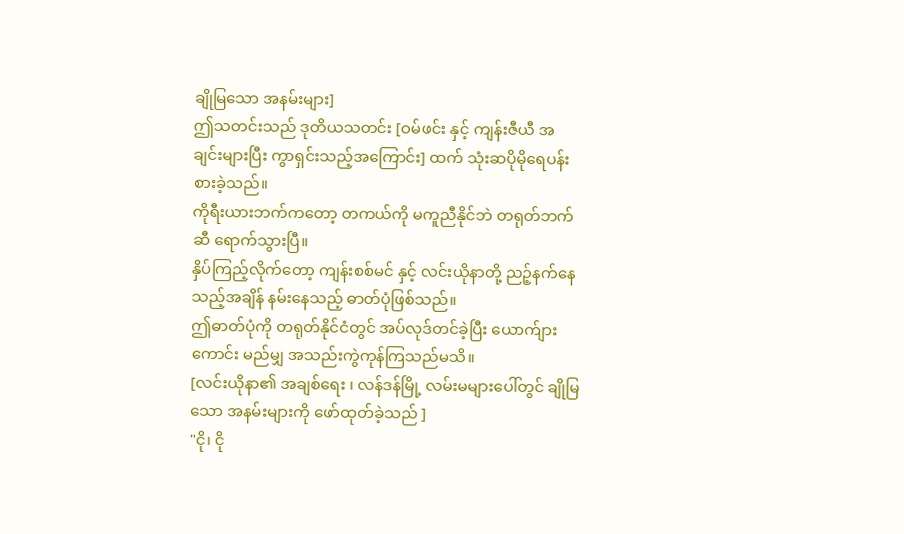ချိုမြသော အနမ်းများ]
ဤသတင်းသည် ဒုတိယသတင်း [ဝမ်ဖင်း နှင့် ကျန်းဇီယီ အချင်းများပြီး ကွာရှင်းသည့်အကြောင်း] ထက် သုံးဆပိုမိုရေပန်းစားခဲ့သည်။
ကိုရီးယားဘက်ကတော့ တကယ်ကို မကူညီနိုင်ဘဲ တရုတ်ဘက်ဆီ ရောက်သွားပြီ။
နှိပ်ကြည့်လိုက်တော့ ကျန်းစစ်မင် နှင့် လင်းယိုနာတို့ ညဉ့်နက်နေသည့်အချိန် နမ်းနေသည့် ဓာတ်ပုံဖြစ်သည်။
ဤဓာတ်ပုံကို တရုတ်နိုင်ငံတွင် အပ်လုဒ်တင်ခဲ့ပြီး ယောက်ျားကောင်း မည်မျှ အသည်းကွဲကုန်ကြသည်မသိ။
[လင်းယိုနာ၏ အချစ်ရေး ၊ လန်ဒန်မြို့ လမ်းမများပေါ်တွင် ချိုမြသော အနမ်းများကို ဖော်ထုတ်ခဲ့သည် ]
"ငို၊ ငို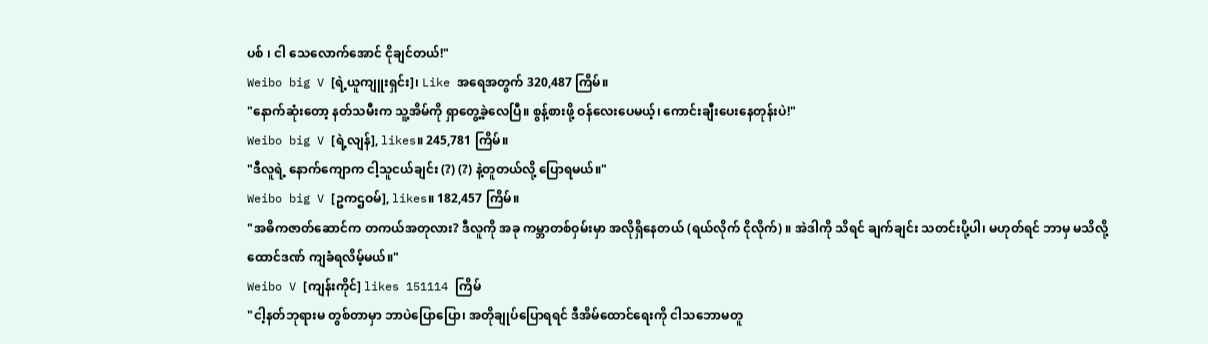ပစ် ၊ ငါ သေလောက်အောင် ငိုချင်တယ်!"
Weibo big V [ရဲ့ယူကျူးရှင်း]၊ Like အရေအတွက် 320,487 ကြိမ်။
"နောက်ဆုံးတော့ နတ်သမီးက သူ့အိမ်ကို ရှာတွေ့ခဲ့လေပြီ။ စွန့်စားဖို့ ဝန်လေးပေမယ့်၊ ကောင်းချီးပေးနေတုန်းပဲ!"
Weibo big V [ရဲ့လျန်], likes။ 245,781 ကြိမ်။
"ဒီလူရဲ့ နောက်ကျောက ငါ့သူငယ်ချင်း (?) (?) နဲ့တူတယ်လို့ ပြောရမယ်။"
Weibo big V [ဥကဌဝမ်], likes။ 182,457 ကြိမ်။
"အဓိကဇာတ်ဆောင်က တကယ်အတုလား? ဒီလူကို အခု ကမ္ဘာတစ်ဝှမ်းမှာ အလိုရှိနေတယ် (ရယ်လိုက် ငိုလိုက်) ။ အဲဒါကို သိရင် ချက်ချင်း သတင်းပို့ပါ၊ မဟုတ်ရင် ဘာမှ မသိလို့ ထောင်ဒဏ် ကျခံရလိမ့်မယ်။"
Weibo V [ကျန်းကိုင်] likes 151114 ကြိမ်
"ငါ့နတ်ဘုရားမ တွစ်တာမှာ ဘာပဲပြောပြော၊ အတိုချုပ်ပြောရရင် ဒီအိမ်ထောင်ရေးကို ငါသဘောမတူ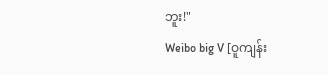ဘူး!"
Weibo big V [ဝူကျန်း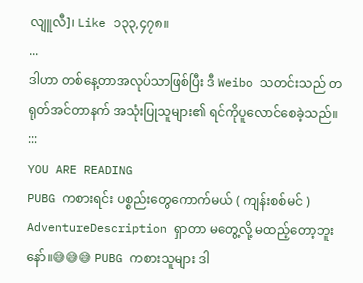လျူလီ]၊ Like ၁၃၃,၄၇၈။
...
ဒါဟာ တစ်နေ့တာအလုပ်သာဖြစ်ပြီး ဒီ Weibo သတင်းသည် တရုတ်အင်တာနက် အသုံးပြုသူများ၏ ရင်ကိုပူလောင်စေခဲ့သည်။
:::
YOU ARE READING
PUBG ကစားရင်း ပစ္စည်းတွေကောက်မယ် ( ကျန်းစစ်မင် )
AdventureDescription ရှာတာ မတွေ့လို့ မထည့်တော့ဘူးနော်။😅😅😅 PUBG ကစားသူများ ဒါ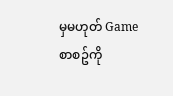မှမဟုတ် Game စာစဥ်ကို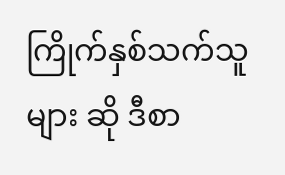ကြိုက်နှစ်သက်သူများ ဆို ဒီစာ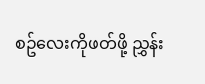စဥ်လေးကိုဖတ်ဖို့ ညွှန်း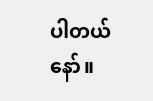ပါတယ်နော်။